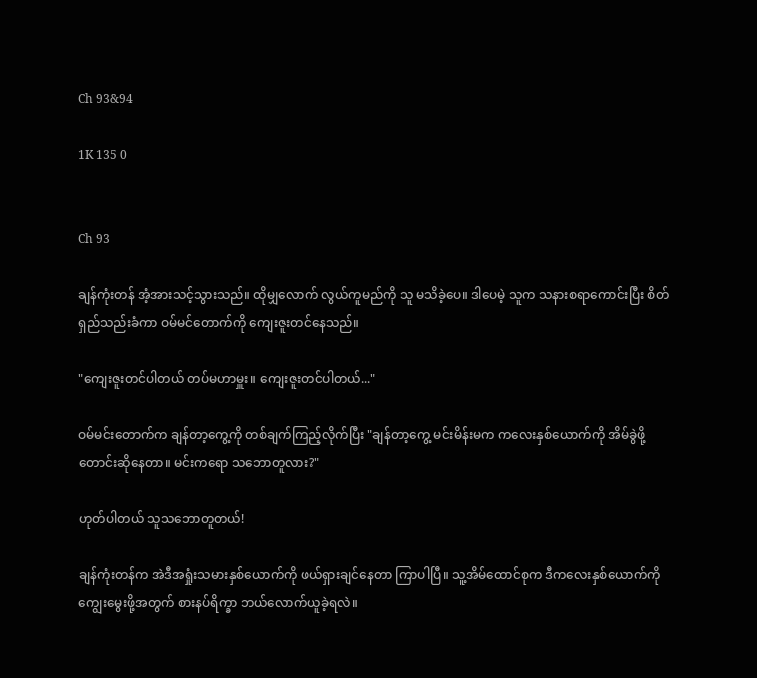Ch 93&94

1K 135 0


Ch 93

ချန်ကုံးတန် အံ့အားသင့်သွားသည်။ ထိုမျှလောက် လွယ်ကူမည်ကို သူ မသိခဲ့ပေ။ ဒါပေမဲ့ သူက သနားစရာကောင်းပြီး စိတ်ရှည်သည်းခံကာ ဝမ်မင်တောက်ကို ကျေးဇူးတင်နေသည်။

"ကျေးဇူးတင်ပါတယ် တပ်မဟာမှူး။ ကျေးဇူးတင်ပါတယ်..."

ဝမ်မင်းတောက်က ချန်တာ့ကွေ့ကို တစ်ချက်ကြည့်လိုက်ပြီး "ချန်တာ့ကွေ့ မင်းမိန်းမက ကလေးနှစ်ယောက်ကို အိမ်ခွဲဖို့ တောင်းဆိုနေတာ။ မင်းကရော သဘောတူလား?"

ဟုတ်ပါတယ် သူသဘောတူတယ်!

ချန်ကုံးတန်က အဲဒီအရှုံးသမားနှစ်ယောက်ကို ဖယ်ရှားချင်နေတာ ကြာပါပြီ။ သူ့အိမ်ထောင်စုက ဒီကလေးနှစ်ယောက်ကို ကျွေးမွေးဖို့အတွက် စားနပ်ရိက္ခာ ဘယ်လောက်ယူခဲ့ရလဲ။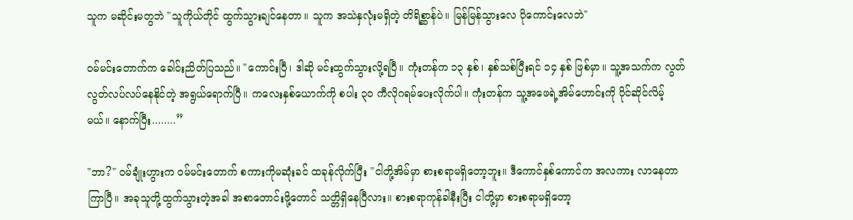သူက မဆိုင်းမတွဘဲ "သူကိုယ်တိုင် ထွက်သွားချင်နေတာ။ သူက အသဲနှလုံးမရှိတဲ့ တိရိစ္ဆာန်ပဲ။ မြန်မြန်သွားလေ ပိုကောင်းလေဘဲ"

ဝမ်မင်းတောက်က ခေါင်းညိတ်ပြသည်။ "ကောင်းပြီ၊ ဒါဆို မင်းထွက်သွားလို့ရပြီ။ ကုံးတန်က ၁၃ နှစ်၊ နှစ်သစ်ပြီးရင် ၁၄ နှစ် ဖြစ်မှာ။ သူ့အသက်က လွတ်လွတ်လပ်လပ်နေနိုင်တဲ့ အရွယ်ရောက်ပြီ။ ကလေးနှစ်ယောက်ကို စပါး ၃၀ ကီလိုဂရမ်ပေးလိုက်ပါ။ ကုံးတန်က သူ့အဖေရဲ့အိမ်ဟောင်းကို ပိုင်ဆိုင်လိမ့်မယ်။ နောက်ပြီး........”

"ဘာ?" ဝမ်ချုံးဟွားက ဝမ်မင်းတောက် စကားကိုမဆုံးခင် ထခုန်လိုက်ပြီး "ငါတို့အိမ်မှာ စားစရာမရှိတော့ဘူး။ ဒီကောင်နှစ်ကောင်က အလကား လာနေတာကြာပြီ။ အခုသူတို့ထွက်သွားတဲ့အခါ အစာတောင်းဖို့တောင် သတ္တိရှိနေပြီလား။ စားစရာကုန်ခါနီးပြီး ငါတို့မှာ စားစရာမရှိတော့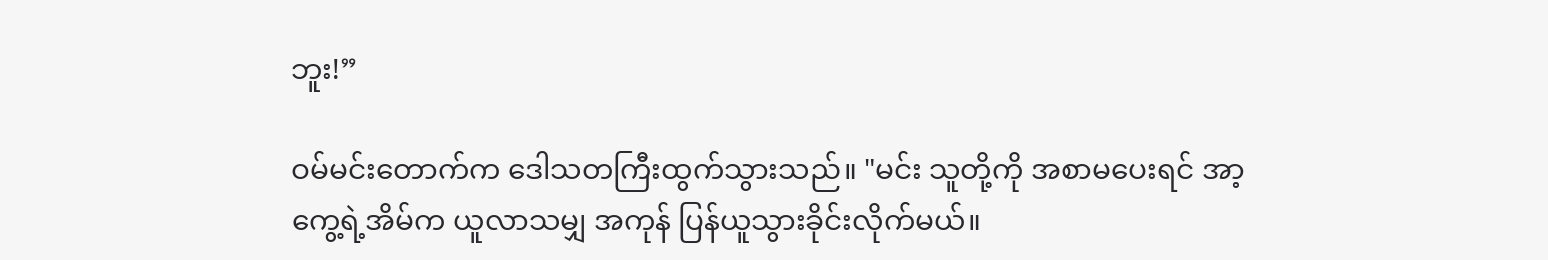ဘူး!”

ဝမ်မင်းတောက်က ဒေါသတကြီးထွက်သွားသည်။ "မင်း သူတို့ကို အစာမပေးရင် အာ့ကွေ့ရဲ့အိမ်က ယူလာသမျှ အကုန် ပြန်ယူသွားခိုင်းလိုက်မယ်။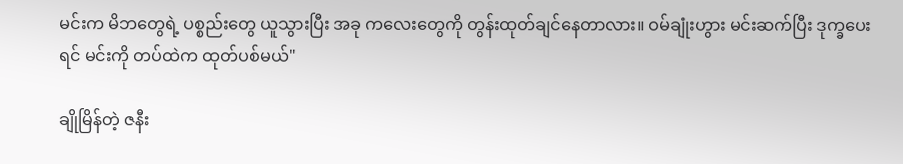မင်းက မိဘတွေရဲ့ ပစ္စည်းတွေ ယူသွားပြီး အခု ကလေးတွေကို တွန်းထုတ်ချင်နေတာလား။ ဝမ်ချုံးဟွား မင်းဆက်ပြီး ဒုက္ခပေးရင် မင်းကို တပ်ထဲက ထုတ်ပစ်မယ်"

ချိုမြိန်တဲ့ ဇနီး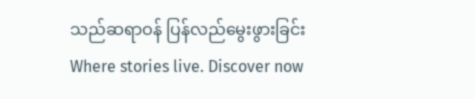သည်ဆရာဝန် ပြန်လည်မွေးဖွားခြင်းWhere stories live. Discover now